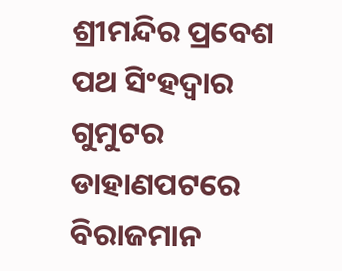ଶ୍ରୀମନ୍ଦିର ପ୍ରବେଶ ପଥ ସିଂହଦ୍ଵାର ଗୁମୁଟର ଡାହାଣପଟରେ ବିରାଜମାନ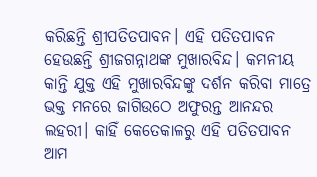କରିଛନ୍ତି ଶ୍ରୀପତିତପାବନ। ଏହି ପତିତପାବନ ହେଉଛନ୍ତି ଶ୍ରୀଜଗନ୍ନାଥଙ୍କ ମୁଖାରବିନ୍ଦ। କମନୀୟ କାନ୍ତି ଯୁକ୍ତ ଏହି ମୁଖାରବିନ୍ଦଙ୍କୁ ଦର୍ଶନ କରିବା ମାତ୍ରେ ଭକ୍ତ ମନରେ ଜାଗିଉଠେ ଅଫୁରନ୍ତ ଆନନ୍ଦର ଲହରୀ। କାହିଁ କେତେକାଳରୁ ଏହି ପତିତପାବନ ଆମ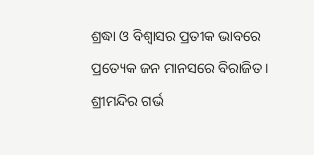ଶ୍ରଦ୍ଧା ଓ ବିଶ୍ୱାସର ପ୍ରତୀକ ଭାବରେ ପ୍ରତ୍ୟେକ ଜନ ମାନସରେ ବିରାଜିତ। ଶ୍ରୀମନ୍ଦିର ଗର୍ଭ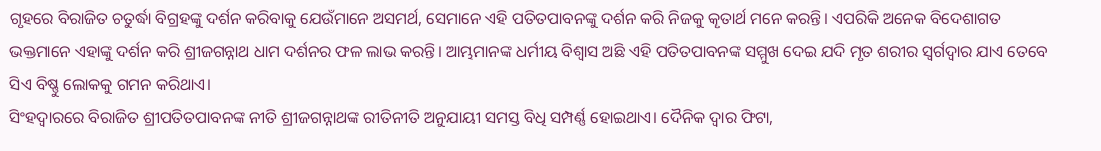ଗୃହରେ ବିରାଜିତ ଚତୁର୍ଦ୍ଧା ବିଗ୍ରହଙ୍କୁ ଦର୍ଶନ କରିବାକୁ ଯେଉଁମାନେ ଅସମର୍ଥ, ସେମାନେ ଏହି ପତିତପାବନଙ୍କୁ ଦର୍ଶନ କରି ନିଜକୁ କୄତାର୍ଥ ମନେ କରନ୍ତି। ଏପରିକି ଅନେକ ବିଦେଶାଗତ ଭକ୍ତମାନେ ଏହାଙ୍କୁ ଦର୍ଶନ କରି ଶ୍ରୀଜଗନ୍ନାଥ ଧାମ ଦର୍ଶନର ଫଳ ଲାଭ କରନ୍ତି। ଆମ୍ଭମାନଙ୍କ ଧର୍ମୀୟ ବିଶ୍ୱାସ ଅଛି ଏହି ପତିତପାବନଙ୍କ ସମ୍ମୁଖ ଦେଇ ଯଦି ମୃତ ଶରୀର ସ୍ୱର୍ଗଦ୍ୱାର ଯାଏ ତେବେ ସିଏ ବିଷ୍ଣୁ ଲୋକକୁ ଗମନ କରିଥାଏ।
ସିଂହଦ୍ଵାରରେ ବିରାଜିତ ଶ୍ରୀପତିତପାବନଙ୍କ ନୀତି ଶ୍ରୀଜଗନ୍ନାଥଙ୍କ ରୀତିନୀତି ଅନୁଯାୟୀ ସମସ୍ତ ବିଧି ସମ୍ପର୍ଣ୍ଣ ହୋଇଥାଏ। ଦୈନିକ ଦ୍ୱାର ଫିଟା,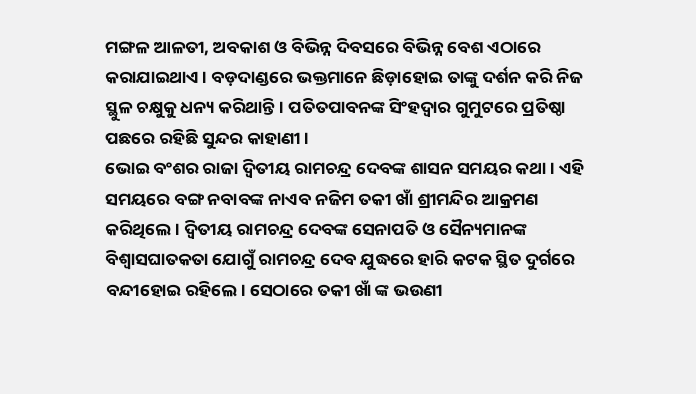ମଙ୍ଗଳ ଆଳତୀ, ଅବକାଶ ଓ ବିଭିନ୍ନ ଦିବସରେ ବିଭିନ୍ନ ବେଶ ଏଠାରେ କରାଯାଇଥାଏ। ବଡ଼ଦାଣ୍ଡରେ ଭକ୍ତମାନେ ଛିଡ଼ାହୋଇ ତାଙ୍କୁ ଦର୍ଶନ କରି ନିଜ ସ୍ଥୁଳ ଚକ୍ଷୁକୁ ଧନ୍ୟ କରିଥାନ୍ତି। ପତିତପାବନଙ୍କ ସିଂହଦ୍ଵାର ଗୁମୁଟରେ ପ୍ରତିଷ୍ଠା ପଛରେ ରହିଛି ସୁନ୍ଦର କାହାଣୀ।
ଭୋଇ ବଂଶର ରାଜା ଦ୍ଵିତୀୟ ରାମଚନ୍ଦ୍ର ଦେବଙ୍କ ଶାସନ ସମୟର କଥା। ଏହି ସମୟରେ ବଙ୍ଗ ନବାବଙ୍କ ନାଏବ ନଜିମ ତକୀ ଖାଁ ଶ୍ରୀମନ୍ଦିର ଆକ୍ରମଣ କରିଥିଲେ। ଦ୍ଵିତୀୟ ରାମଚନ୍ଦ୍ର ଦେବଙ୍କ ସେନାପତି ଓ ସୈନ୍ୟମାନଙ୍କ ବିଶ୍ୱାସଘାତକତା ଯୋଗୁଁ ରାମଚନ୍ଦ୍ର ଦେବ ଯୁଦ୍ଧରେ ହାରି କଟକ ସ୍ଥିତ ଦୁର୍ଗରେ ବନ୍ଦୀହୋଇ ରହିଲେ। ସେଠାରେ ତକୀ ଖାଁ ଙ୍କ ଭଉଣୀ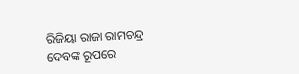ରିଜିୟା ରାଜା ରାମଚନ୍ଦ୍ର ଦେବଙ୍କ ରୂପରେ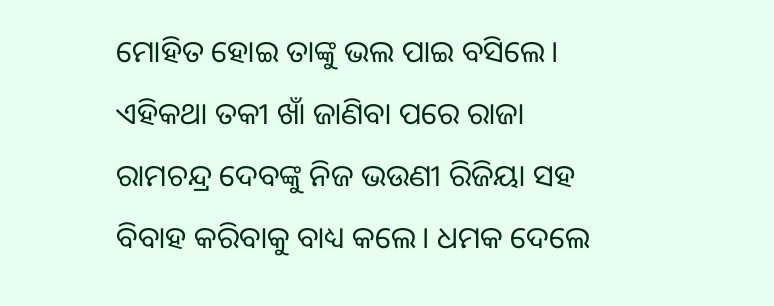ମୋହିତ ହୋଇ ତାଙ୍କୁ ଭଲ ପାଇ ବସିଲେ। ଏହିକଥା ତକୀ ଖାଁ ଜାଣିବା ପରେ ରାଜା ରାମଚନ୍ଦ୍ର ଦେବଙ୍କୁ ନିଜ ଭଉଣୀ ରିଜିୟା ସହ ବିବାହ କରିବାକୁ ବାଧ୍ୟ କଲେ। ଧମକ ଦେଲେ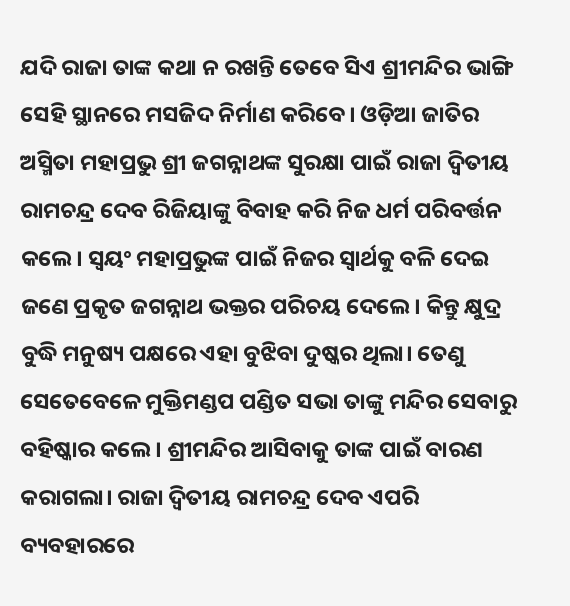ଯଦି ରାଜା ତାଙ୍କ କଥା ନ ରଖନ୍ତି ତେବେ ସିଏ ଶ୍ରୀମନ୍ଦିର ଭାଙ୍ଗି ସେହି ସ୍ଥାନରେ ମସଜିଦ ନିର୍ମାଣ କରିବେ। ଓଡ଼ିଆ ଜାତିର ଅସ୍ମିତା ମହାପ୍ରଭୁ ଶ୍ରୀ ଜଗନ୍ନାଥଙ୍କ ସୁରକ୍ଷା ପାଇଁ ରାଜା ଦ୍ଵିତୀୟ ରାମଚନ୍ଦ୍ର ଦେବ ରିଜିୟାଙ୍କୁ ବିବାହ କରି ନିଜ ଧର୍ମ ପରିବର୍ତ୍ତନ କଲେ। ସ୍ୱୟଂ ମହାପ୍ରଭୁଙ୍କ ପାଇଁ ନିଜର ସ୍ୱାର୍ଥକୁ ବଳି ଦେଇ ଜଣେ ପ୍ରକୃତ ଜଗନ୍ନାଥ ଭକ୍ତର ପରିଚୟ ଦେଲେ। କିନ୍ତୁ କ୍ଷୁଦ୍ର ବୁଦ୍ଧି ମନୁଷ୍ୟ ପକ୍ଷରେ ଏହା ବୁଝିବା ଦୁଷ୍କର ଥିଲା। ତେଣୁ ସେତେବେଳେ ମୁକ୍ତିମଣ୍ଡପ ପଣ୍ଡିତ ସଭା ତାଙ୍କୁ ମନ୍ଦିର ସେବାରୁ ବହିଷ୍କାର କଲେ। ଶ୍ରୀମନ୍ଦିର ଆସିବାକୁ ତାଙ୍କ ପାଇଁ ବାରଣ କରାଗଲା। ରାଜା ଦ୍ଵିତୀୟ ରାମଚନ୍ଦ୍ର ଦେବ ଏପରି ବ୍ୟବହାରରେ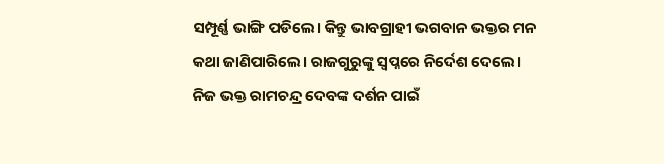ସମ୍ପୂର୍ଣ୍ଣ ଭାଙ୍ଗି ପଡିଲେ। କିନ୍ତୁ ଭାବଗ୍ରାହୀ ଭଗବାନ ଭକ୍ତର ମନ କଥା ଜାଣିପାରିଲେ। ରାଜଗୁରୁଙ୍କୁ ସ୍ୱପ୍ନରେ ନିର୍ଦେଶ ଦେଲେ। ନିଜ ଭକ୍ତ ରାମଚନ୍ଦ୍ର ଦେବଙ୍କ ଦର୍ଶନ ପାଇଁ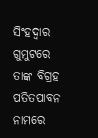ସିଂହଦ୍ଵାର ଗୁମୁଟରେ ତାଙ୍କ ବିଗ୍ରହ ପତିତପାବନ ନାମରେ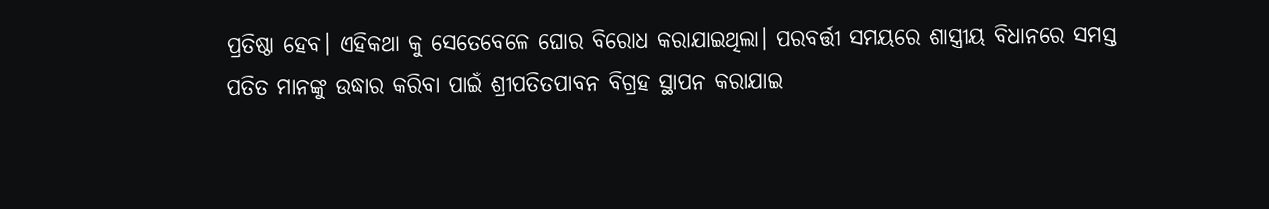ପ୍ରତିଷ୍ଠା ହେବ। ଏହିକଥା କୁ ସେତେବେଳେ ଘୋର ବିରୋଧ କରାଯାଇଥିଲା। ପରବର୍ତ୍ତୀ ସମୟରେ ଶାସ୍ତ୍ରୀୟ ବିଧାନରେ ସମସ୍ତ ପତିତ ମାନଙ୍କୁ ଉଦ୍ଧାର କରିବା ପାଇଁ ଶ୍ରୀପତିତପାବନ ବିଗ୍ରହ ସ୍ଥାପନ କରାଯାଇ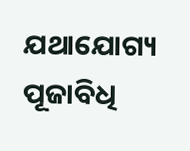ଯଥାଯୋଗ୍ୟ ପୂଜାବିଧି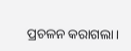ପ୍ରଚଳନ କରାଗଲା।